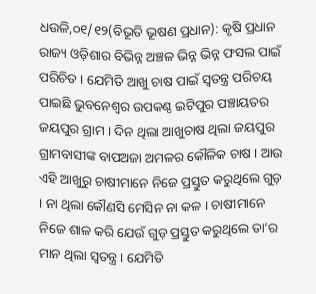ଧଉଳି,୦୧/୧୨(ବିଭୂତି ଭୂଷଣ ପ୍ରଧାନ): କୃଷି ପ୍ରଧାନ ରାଜ୍ୟ ଓଡ଼ିଶାର ବିଭିନ୍ନ ଅଞ୍ଚଳ ଭିନ୍ନ ଭିନ୍ନ ଫସଲ ପାଇଁ ପରିଚିତ । ଯେମିତି ଆଖୁ ଚାଷ ପାଇଁ ସ୍ୱତନ୍ତ୍ର ପରିଚୟ ପାଇଛି ଭୁବନେଶ୍ୱର ଉପକଣ୍ଠ ଇଟିପୁର ପଞ୍ଚାୟତର ଜୟପୁର ଗ୍ରାମ । ଦିନ ଥିଲା ଆଖୁଚାଷ ଥିଲା ଜୟପୁର ଗ୍ରାମବାସୀଙ୍କ ବାପଅଜା ଅମଳର କୌଳିକ ଚାଷ । ଆଉ ଏହି ଆଖୁରୁ ଚାଷୀମାନେ ନିଜେ ପ୍ରସ୍ତୁତ କରୁଥିଲେ ଗୁଡ଼ । ନା ଥିଲା କୌଣସି ମେସିନ ନା କଳ । ଚାଷୀମାନେ ନିଜେ ଶାଳ କରି ଯେଉଁ ଗୁଡ଼ ପ୍ରସ୍ତୁତ କରୁଥିଲେ ତା’ର ମାନ ଥିଲା ସ୍ୱତନ୍ତ୍ର । ଯେମିତି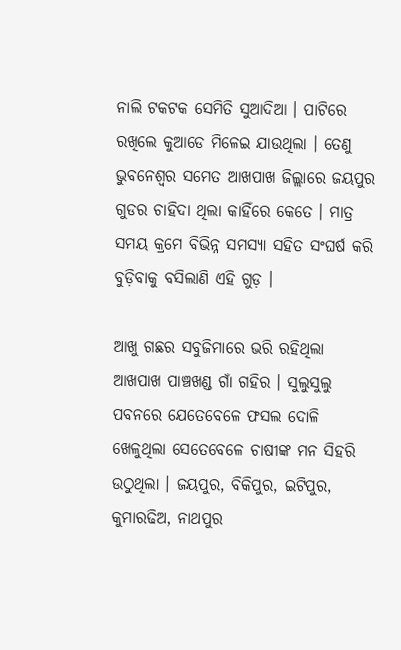ନାଲି ଟକଟକ ସେମିତି ସୁଆଦିଆ । ପାଟିରେ ରଖିଲେ କୁଆଡେ ମିଳେଇ ଯାଉଥିଲା । ତେଣୁ ଭୁବନେଶ୍ୱର ସମେତ ଆଖପାଖ ଜିଲ୍ଲାରେ ଜୟପୁର ଗୁଡର ଚାହିଦା ଥିଲା କାହିଁରେ କେତେ । ମାତ୍ର ସମୟ କ୍ରମେ ବିଭିନ୍ନ ସମସ୍ୟା ସହିତ ସଂଘର୍ଷ କରି ବୁଡ଼ିବାକୁ ବସିଲାଣି ଏହି ଗୁଡ଼ ।

ଆଖୁ ଗଛର ସବୁଜିମାରେ ଭରି ରହିଥିଲା ଆଖପାଖ ପାଞ୍ଚଖଣ୍ଡ ଗାଁ ଗହିର । ସୁଲୁସୁଲୁ ପବନରେ ଯେତେବେଳେ ଫସଲ ଦୋଳି ଖେଳୁଥିଲା ସେତେବେଳେ ଚାଷୀଙ୍କ ମନ ସିହରି ଉଠୁଥିଲା । ଜୟପୁର, ବିକିପୁର, ଇଟିପୁର, କୁମାରଢିଅ, ନାଥପୁର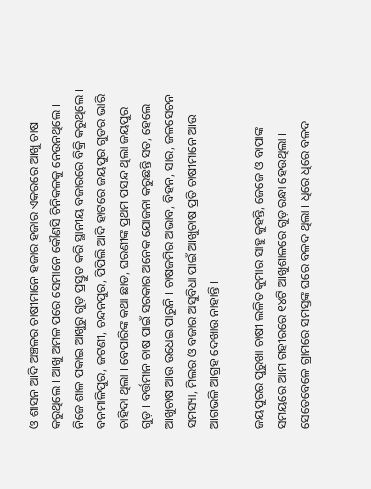ଓ ଶାସନ ଆଦି ଅଞ୍ଚଳର ଚାଷୀମାନେ ହଜାର ହଜାର ଏକରରେ ଆଖୁ ଚାଷ କରୁଥିଲେ । ଆଖୁ ଅମଳ ପରେ ସେମାନେ କୌଣସି ଚିନିକଳକୁ ନେଉନଥିଲେ । ନିଜେ ଶାଳ ପକାଇ ଆଖୁରୁ ଗୁଡ଼ ପ୍ରସ୍ତୁତ କରି ସ୍ଥାନୀୟ ବଜାରରେ ବିକ୍ରି କରୁଥିଲେ । ବନମାଳିପୁର, ଜଟଣୀ, ଚନ୍ଦନପୁର, ପିପିଲି ଆଦି ହାଟରେ ଜୟପୁର ଗୁଡର ଭାରି ଚାହିଦା ଥିଲା । ବେପାରିଙ୍କ କଥା ଛାଡ, ଘରଣୀଙ୍କ ପ୍ରଥମ ପସନ୍ଦ ଥିଲା ଜୟପୁର ଗୁଡ଼ । ବର୍ତ୍ତମାନ ଚାଷ ପାଇଁ ସରକାର ଅନେକ ଯୋଜନା କରୁଛନ୍ତି ସତ, ହେଲେ ଆଖୁଚାଷ ଆଉ ଉଧେଇ ପାରୁନି । ଚାଷଜମିର ଅଭାବ, ବିହନ, ସାର, ଜଳସେଚନ ସମସ୍ୟା, ମିଲର ଓ ବଜାର ଅସୁବିଧା ପାଇଁ ଆଖୁଚାଷ ପ୍ରତି ଚାଷୀମାନେ ଆଉ ଆଗଭଳି ଆଗ୍ରହ ଦେଖାଉ ନାହାନ୍ତି ।

ଜୟପୁରର ପୁରୁଖା ଚାଷୀ ଲଳିତ କୁମାର ସାହୁ କୁହନ୍ତି, ଜେଜେ ଓ ବାପାଙ୍କ ସମୟରେ ଆମ ଗହୀରରେ ୧୪ଟି ଆଖୁଶାଳରେ ଗୁଡ଼ ରନ୍ଧା ହେଉଥିଲା । ସେତେବେଳେ ଗ୍ରାମରେ ସମସ୍ତଙ୍କ ଘରେ ବଳଦ ଥିଲା । ଧିରେ ଧିରେ ବଳଦ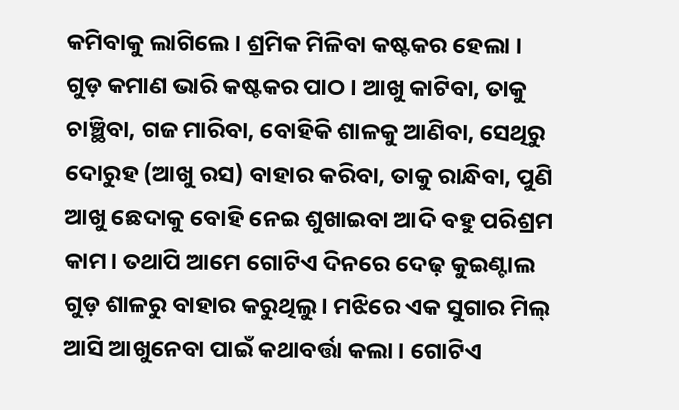କମିବାକୁ ଲାଗିଲେ । ଶ୍ରମିକ ମିଳିବା କଷ୍ଟକର ହେଲା । ଗୁଡ଼ କମାଣ ଭାରି କଷ୍ଟକର ପାଠ । ଆଖୁ କାଟିବା, ତାକୁ ଚାଞ୍ଛିବା, ଗଜ ମାରିବା, ବୋହିକି ଶାଳକୁ ଆଣିବା, ସେଥିରୁ ଦୋରୁହ (ଆଖୁ ରସ) ବାହାର କରିବା, ତାକୁ ରାନ୍ଧିବା, ପୁଣି ଆଖୁ ଛେଦାକୁ ବୋହି ନେଇ ଶୁଖାଇବା ଆଦି ବହୁ ପରିଶ୍ରମ କାମ। ତଥାପି ଆମେ ଗୋଟିଏ ଦିନରେ ଦେଢ଼ କୁଇଣ୍ଟାଲ ଗୁଡ଼ ଶାଳରୁ ବାହାର କରୁଥିଲୁ । ମଝିରେ ଏକ ସୁଗାର ମିଲ୍ ଆସି ଆଖୁନେବା ପାଇଁ କଥାବର୍ତ୍ତା କଲା । ଗୋଟିଏ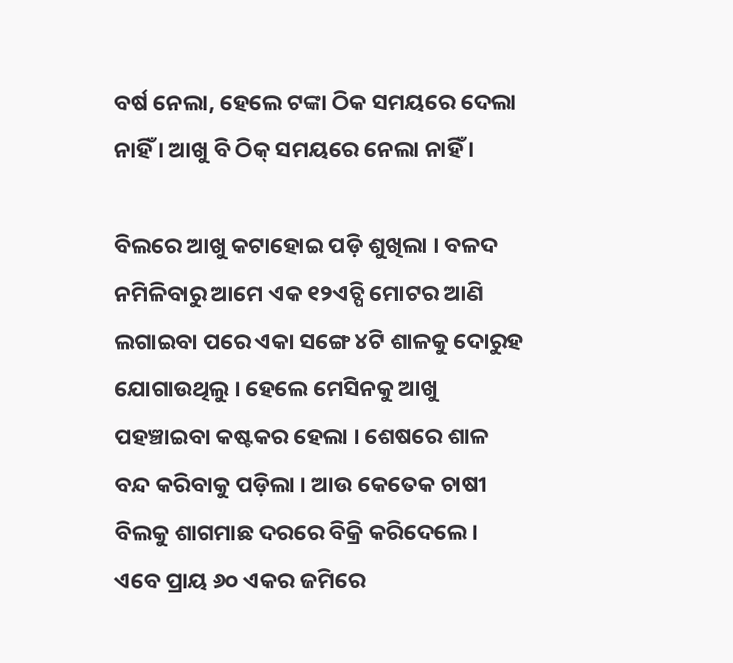ବର୍ଷ ନେଲା, ହେଲେ ଟଙ୍କା ଠିକ ସମୟରେ ଦେଲା ନାହିଁ । ଆଖୁ ବି ଠିକ୍ ସମୟରେ ନେଲା ନାହିଁ ।

ବିଲରେ ଆଖୁ କଟାହୋଇ ପଡ଼ି ଶୁଖିଲା । ବଳଦ ନମିଳିବାରୁ ଆମେ ଏକ ୧୨ଏଚ୍ପି ମୋଟର ଆଣି ଲଗାଇବା ପରେ ଏକା ସଙ୍ଗେ ୪ଟି ଶାଳକୁ ଦୋରୁହ ଯୋଗାଉଥିଲୁ । ହେଲେ ମେସିନକୁ ଆଖୁ ପହଞ୍ଚାଇବା କଷ୍ଟକର ହେଲା । ଶେଷରେ ଶାଳ ବନ୍ଦ କରିବାକୁ ପଡ଼ିଲା । ଆଉ କେତେକ ଚାଷୀ ବିଲକୁ ଶାଗମାଛ ଦରରେ ବିକ୍ରି କରିଦେଲେ । ଏବେ ପ୍ରାୟ ୬୦ ଏକର ଜମିରେ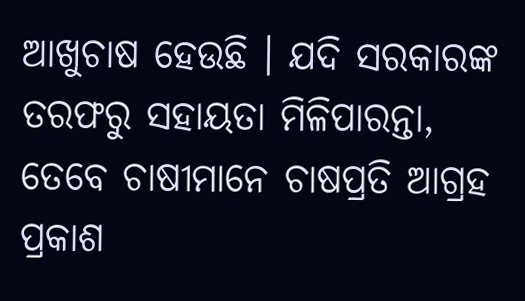ଆଖୁଚାଷ ହେଉଛି । ଯଦି ସରକାରଙ୍କ ତରଫରୁ ସହାୟତା ମିଳିପାରନ୍ତା, ତେବେ ଚାଷୀମାନେ ଚାଷପ୍ରତି ଆଗ୍ରହ ପ୍ରକାଶ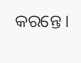କରନ୍ତେ ।